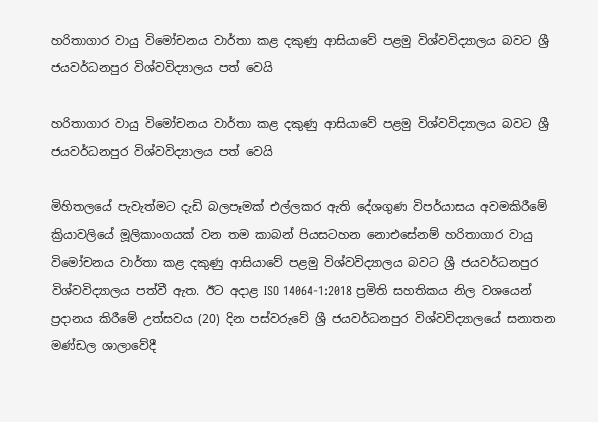හරිතාගාර වායු විමෝචනය වාර්තා කළ දකුණු ආසියාවේ පළමු විශ්වවිද්‍යාලය බවට ශ්‍රී ජයවර්ධනපුර විශ්වවිද්‍යාලය පත් වෙයි

හරිතාගාර වායු විමෝචනය වාර්තා කළ දකුණු ආසියාවේ පළමු විශ්වවිද්‍යාලය බවට ශ්‍රී ජයවර්ධනපුර විශ්වවිද්‍යාලය පත් වෙයි

මිහිතලයේ පැවැත්මට දැඩි බලපෑමක් එල්ලකර ඇති දේශගුණ විපර්යාසය අවමකිරීමේ ක්‍රියාවලියේ මූලිකාංගයක් වන තම කාබන් පියසටහන නොඑසේනම් හරිතාගාර වායු විමෝචනය වාර්තා කළ දකුණු ආසියාවේ පළමු විශ්වවිද්‍යාලය බවට ශ්‍රී ජයවර්ධනපුර විශ්වවිද්‍යාලය පත්වී ඇත. ඊට අදාළ ISO 14064-1:2018 ප්‍රමිති සහතිකය නිල වශයෙන් ප්‍රදානය කිරීමේ උත්සවය (20) දින පස්වරුවේ ශ්‍රී ජයවර්ධනපුර විශ්වවිද්‍යාලයේ සනාතන මණ්ඩල ශාලාවේදී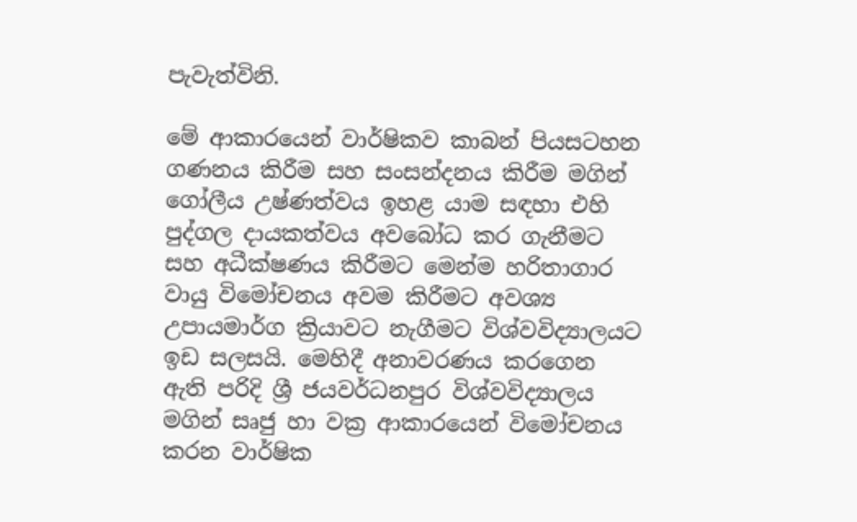පැවැත්විනි.

මේ ආකාරයෙන් වාර්ෂිකව කාබන් පියසටහන ගණනය කිරීම සහ සංසන්දනය කිරීම මගින් ගෝලීය උෂ්ණත්වය ඉහළ යාම සඳහා එහි පුද්ගල දායකත්වය අවබෝධ කර ගැනීමට සහ අධීක්ෂණය කිරීමට මෙන්ම හරිතාගාර වායු විමෝචනය අවම කිරීමට අවශ්‍ය උපායමාර්ග ක්‍රියාවට නැගීමට විශ්වවිද්‍යාලයට ඉඩ සලසයි. මෙහිදී අනාවරණය කරගෙන ඇති පරිදි ශ්‍රී ජයවර්ධනපුර විශ්වවිද්‍යාලය මගින් සෘජු හා වක්‍ර ආකාරයෙන් විමෝචනය කරන වාර්ෂික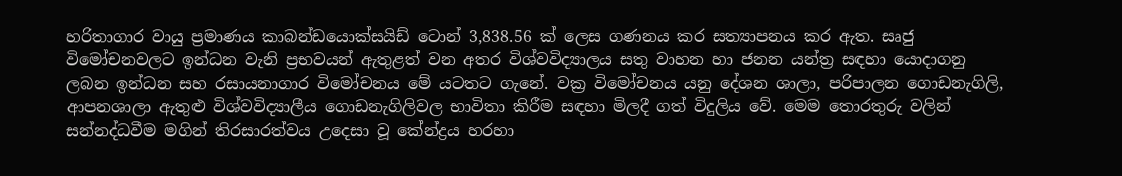හරිතාගාර වායු ප්‍රමාණය කාබන්ඩයොක්සයිඩ් ටොන් 3,838.56 ක් ලෙස ගණනය කර සත්‍යාපනය කර ඇත. සෘජු විමෝචනවලට ඉන්ධන වැනි ප්‍රභවයන් ඇතුළත් වන අතර විශ්වවිද්‍යාලය සතු වාහන හා ජනන යන්ත්‍ර සඳහා යොදාගනු ලබන ඉන්ධන සහ රසායනාගාර විමෝචනය මේ යටතට ගැනේ. වක්‍ර විමෝචනය යනු දේශන ශාලා, පරිපාලන ගොඩනැගිලි, ආපනශාලා ඇතුළු විශ්වවිද්‍යාලීය ගොඩනැගිලිවල භාවිතා කිරීම සඳහා මිලදී ගත් විදුලිය වේ. මෙම තොරතුරු වලින් සන්නද්ධවීම මගින් තිරසාරත්වය උදෙසා වූ කේන්ද්‍රය හරහා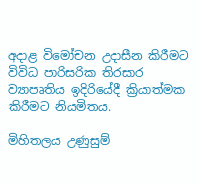අදාළ විමෝචන උදාසීන කිරීමට විවිධ පාරිසරික තිරසාර ව්‍යාපෘතිය ඉදිරියේදී ක්‍රියාත්මක කිරීමට නියමිතය.

මිහිතලය උණුසුම්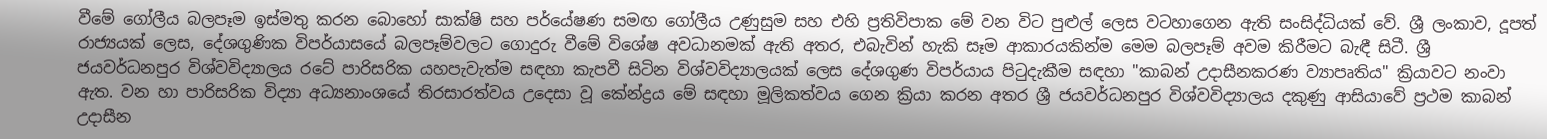වීමේ ගෝලීය බලපෑම ඉස්මතු කරන බොහෝ සාක්ෂි සහ පර්යේෂණ සමඟ ගෝලීය උණුසුම සහ එහි ප්‍රතිවිපාක මේ වන විට පුළුල් ලෙස වටහාගෙන ඇති සංසිද්ධියක් වේ. ශ්‍රී ලංකාව, දූපත් රාජ්‍යයක් ලෙස, දේශගුණික විපර්යාසයේ බලපෑම්වලට ගොදුරු වීමේ විශේෂ අවධානමක් ඇති අතර, එබැවින් හැකි සෑම ආකාරයකින්ම මෙම බලපෑම් අවම කිරීමට බැඳී සිටී. ශ්‍රී ජයවර්ධනපුර විශ්වවිද්‍යාලය රටේ පාරිසරික යහපැවැත්ම සඳහා කැපවී සිටින විශ්වවිද්‍යාලයක් ලෙස දේශගුණ විපර්යාය පිටුදැකීම සඳහා "කාබන් උදාසීනකරණ ව්‍යාපෘතිය" ක්‍රියාවට නංවා ඇත. වන හා පාරිසරික විද්‍යා අධ්‍යනාංශයේ තිරසාරත්වය උදෙසා වූ කේන්ද්‍රය මේ සඳහා මූලිකත්වය ගෙන ක්‍රියා කරන අතර ශ්‍රී ජයවර්ධනපුර විශ්වවිද්‍යාලය දකුණු ආසියාවේ ප්‍රථම කාබන් උදාසීන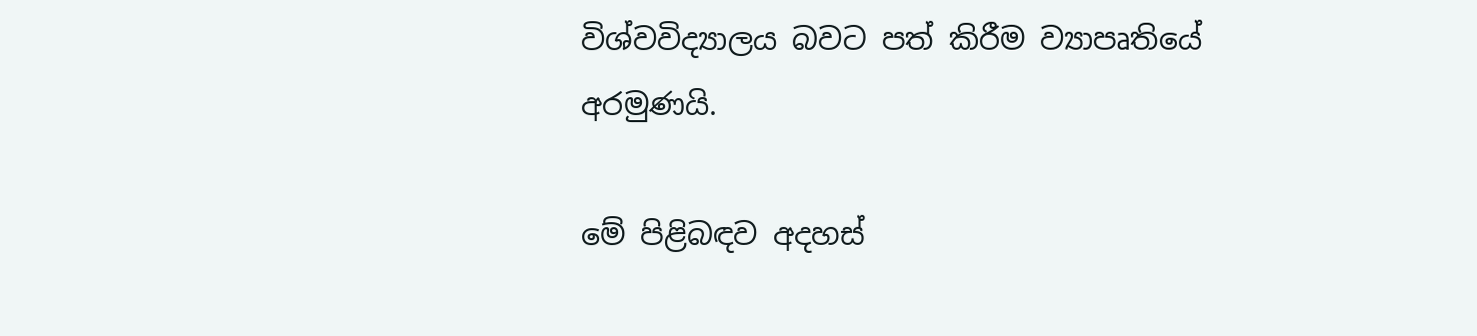විශ්වවිද්‍යාලය බවට පත් කිරීම ව්‍යාපෘතියේ අරමුණයි.

මේ පිළිබඳව අදහස්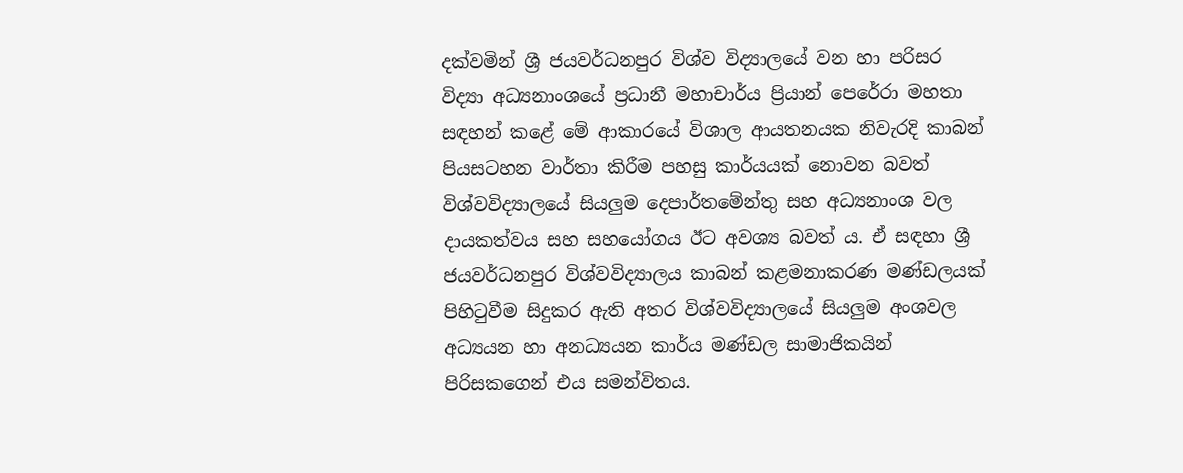දක්වමින් ශ්‍රී ජයවර්ධනපුර විශ්ව විද්‍යාලයේ වන හා පරිසර විද්‍යා අධ්‍යනාංශයේ ප්‍රධානී මහාචාර්ය ප්‍රියාන් පෙරේරා මහතා සඳහන් කළේ මේ ආකාරයේ විශාල ආයතනයක නිවැරදි කාබන් පියසටහන වාර්තා කිරීම පහසු කාර්යයක් නොවන බවත් විශ්වවිද්‍යාලයේ සියලුම දෙපාර්තමේන්තු සහ අධ්‍යනාංශ වල දායකත්වය සහ සහයෝගය ඊට අවශ්‍ය බවත් ය. ඒ සඳහා ශ්‍රී ජයවර්ධනපුර විශ්වවිද්‍යාලය කාබන් කළමනාකරණ මණ්ඩලයක් පිහිටුවීම සිදුකර ඇති අතර විශ්වවිද්‍යාලයේ සියලුම අංශවල අධ්‍යයන හා අනධ්‍යයන කාර්ය මණ්ඩල සාමාජිකයින් පිරිසකගෙන් එය සමන්විතය.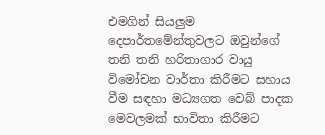එමගින් සියලුම දෙපාර්තමේන්තුවලට ඔවුන්ගේ තනි තනි හරිතාගාර වායු විමෝචන වාර්තා කිරීමට සහාය වීම සඳහා මධ්‍යගත වෙබ් පාදක මෙවලමක් භාවිතා කිරීමට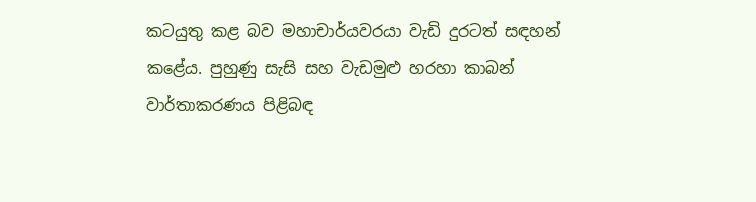කටයුතු කළ බව මහාචාර්යවරයා වැඩි දුරටත් සඳහන් කළේය. පුහුණු සැසි සහ වැඩමුළු හරහා කාබන් වාර්තාකරණය පිළිබඳ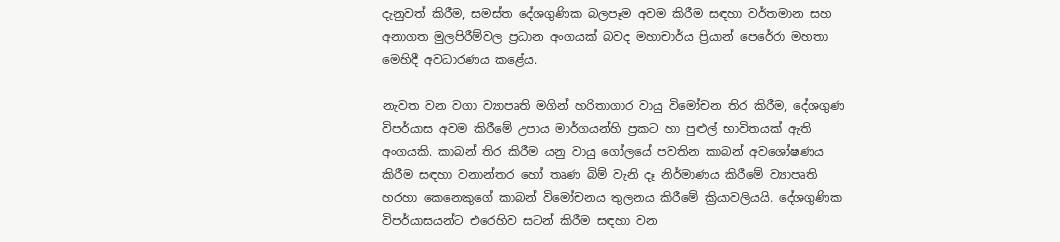දැනුවත් කිරීම, සමස්ත දේශගුණික බලපෑම අවම කිරීම සඳහා වර්තමාන සහ අනාගත මුලපිරීම්වල ප්‍රධාන අංගයක් බවද මහාචාර්ය ප්‍රියාන් පෙරේරා මහතා මෙහිදී අවධාරණය කළේය.

නැවත වන වගා ව්‍යාපෘති මගින් හරිතාගාර වායු විමෝචන තිර කිරීම, දේශගුණ විපර්යාස අවම කිරීමේ උපාය මාර්ගයන්හි ප්‍රකට හා පුළුල් භාවිතයක් ඇති අංගයකි. කාබන් තිර කිරීම යනු වායු ගෝලයේ පවතින කාබන් අවශෝෂණය කිරීම සඳහා වනාන්තර හෝ තෘණ බිම් වැනි දෑ නිර්මාණය කිරීමේ ව්‍යාපෘති හරහා කෙනෙකුගේ කාබන් විමෝචනය තුලනය කිරීමේ ක්‍රියාවලියයි. දේශගුණික විපර්යාසයන්ට එරෙහිව සටන් කිරීම සඳහා වන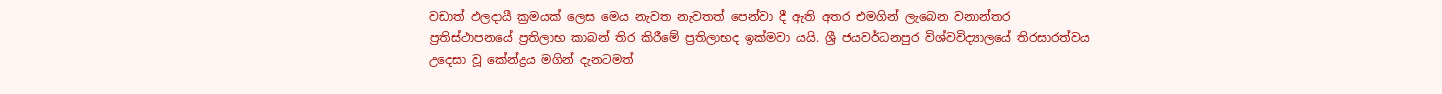වඩාත් ඵලදායී ක්‍රමයක් ලෙස මෙය නැවත නැවතත් පෙන්වා දී ඇති අතර එමගින් ලැබෙන වනාන්තර ප්‍රතිස්ථාපනයේ ප්‍රතිලාභ කාබන් තිර කිරීමේ ප්‍රතිලාභද ඉක්මවා යයි. ශ්‍රී ජයවර්ධනපුර විශ්වවිද්‍යාලයේ තිරසාරත්වය උදෙසා වූ කේන්ද්‍රය මගින් දැනටමත්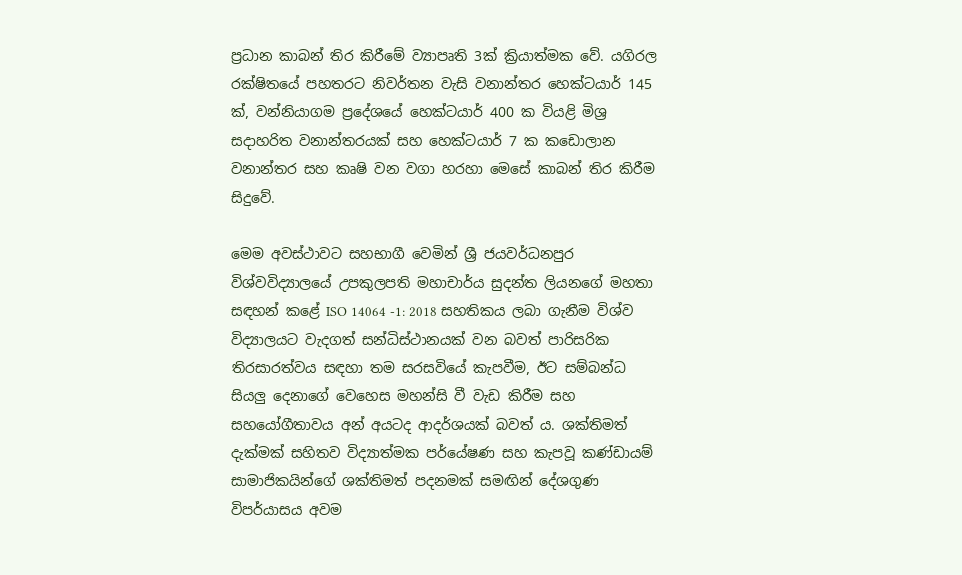ප්‍රධාන කාබන් තිර කිරීමේ ව්‍යාපෘති 3ක් ක්‍රියාත්මක වේ. යගිරල රක්ෂිතයේ පහතරට නිවර්තන වැසි වනාන්තර හෙක්ටයාර් 145 ක්, වන්නියාගම ප්‍රදේශයේ හෙක්ටයාර් 400 ක වියළි මිශ්‍ර සදාහරිත වනාන්තරයක් සහ හෙක්ටයාර් 7 ක කඩොලාන වනාන්තර සහ කෘෂි වන වගා හරහා මෙසේ කාබන් තිර කිරීම සිදුවේ.

මෙම අවස්ථාවට සහභාගී වෙමින් ශ්‍රී ජයවර්ධනපුර විශ්වවිද්‍යාලයේ උපකුලපති මහාචාර්ය සුදන්ත ලියනගේ මහතා සඳහන් කළේ ISO 14064 -1: 2018 සහතිකය ලබා ගැනීම විශ්ව විද්‍යාලයට වැදගත් සන්ධිස්ථානයක් වන බවත් පාරිසරික තිරසාරත්වය සඳහා තම සරසවියේ කැපවීම, ඊට සම්බන්ධ සියලු දෙනාගේ වෙහෙස මහන්සි වී වැඩ කිරීම සහ සහයෝගීතාවය අන් අයටද ආදර්ශයක් බවත් ය. ශක්තිමත් දැක්මක් සහිතව විද්‍යාත්මක පර්යේෂණ සහ කැපවූ කණ්ඩායම් සාමාජිකයින්ගේ ශක්තිමත් පදනමක් සමඟින් දේශගුණ විපර්යාසය අවම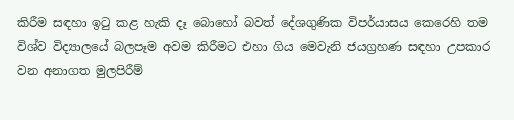කිරීම සඳහා ඉටු කළ හැකි දෑ බොහෝ බවත් දේශගුණික විපර්යාසය කෙරෙහි තම විශ්ව විද්‍යාලයේ බලපෑම අවම කිරීමට එහා ගිය මෙවැනි ජයග්‍රහණ සඳහා උපකාර වන අනාගත මුලපිරීම්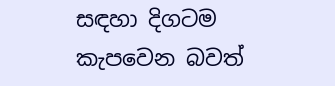සඳහා දිගටම කැපවෙන බවත්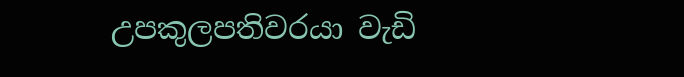උපකුලපතිවරයා වැඩි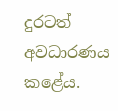දුරටත් අවධාරණය කළේය.